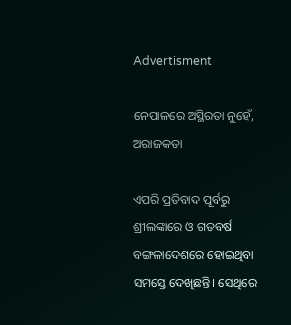Advertisment

ନେପାଳରେ ଅସ୍ଥିରତା ନୁହେଁ, ଅରାଜକତା

ଏପରି ପ୍ରତିବାଦ ପୂର୍ବରୁ ଶ୍ରୀଲଙ୍କାରେ ଓ ଗତବର୍ଷ ବଙ୍ଗଳାଦେଶରେ ହୋଇଥିବା ସମସ୍ତେ ଦେଖିଛନ୍ତି। ସେଥିରେ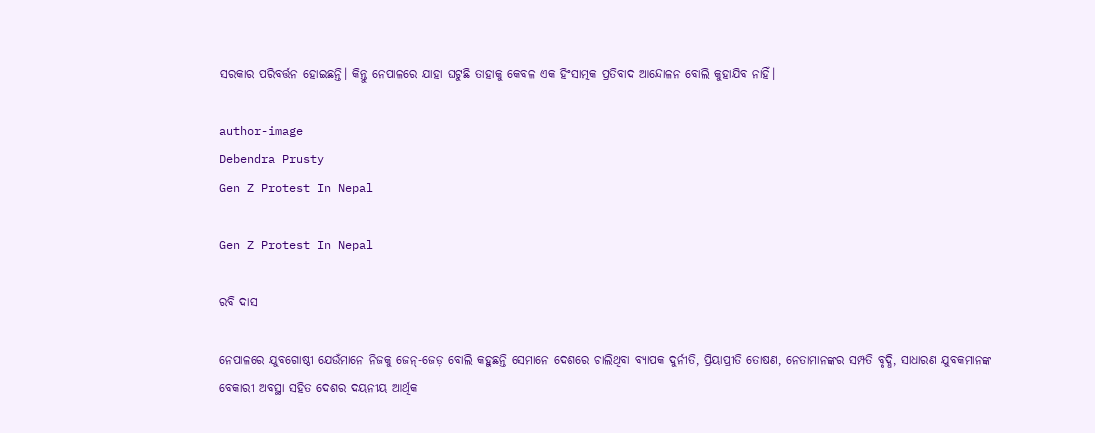ସରକାର ପରିବର୍ତ୍ତନ ହୋଇଛନ୍ତି। କିନ୍ତୁ ନେପାଳରେ ଯାହା ଘଟୁଛି ତାହାକୁ କେବଳ ଏକ ହିଂସାତ୍ମକ ପ୍ରତିବାଦ ଆନ୍ଦୋଳନ ବୋଲି କୁହାଯିବ ନାହିଁ।

author-image
Debendra Prusty
Gen Z Protest In Nepal

Gen Z Protest In Nepal

ରବି ଦାସ

ନେପାଳରେ ଯୁବଗୋଷ୍ଠୀ ଯେଉଁମାନେ ନିଜକୁ ଜେନ୍‌-ଜେଡ଼ ବୋଲି କହୁଛନ୍ତି ସେମାନେ ଦେଶରେ ଚାଲିଥିବା ବ୍ୟାପକ ଦୁର୍ନୀତି, ପ୍ରିୟାପ୍ରୀତି ତୋଷଣ, ନେତାମାନଙ୍କର ସମ୍ପତି ବୃଦ୍ଧି, ସାଧାରଣ ଯୁବକମାନଙ୍କ ବେକାରୀ ଅବସ୍ଥା ସହିତ ଦେଶର ଦୟନୀୟ ଆର୍ଥିକ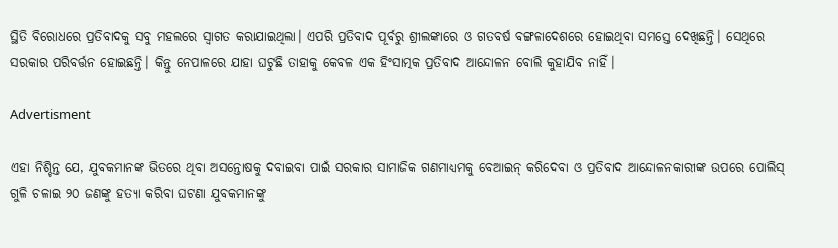ସ୍ଥିତି ବିରୋଧରେ ପ୍ରତିବାଦକୁ ସବୁ ମହଲରେ ସ୍ୱାଗତ କରାଯାଇଥିଲା। ଏପରି ପ୍ରତିବାଦ ପୂର୍ବରୁ ଶ୍ରୀଲଙ୍କାରେ ଓ ଗତବର୍ଷ ବଙ୍ଗଳାଦେଶରେ ହୋଇଥିବା ସମସ୍ତେ ଦେଖିଛନ୍ତି। ସେଥିରେ ସରକାର ପରିବର୍ତ୍ତନ ହୋଇଛନ୍ତି। କିନ୍ତୁ ନେପାଳରେ ଯାହା ଘଟୁଛି ତାହାକୁ କେବଳ ଏକ ହିଂସାତ୍ମକ ପ୍ରତିବାଦ ଆନ୍ଦୋଳନ ବୋଲି କୁହାଯିବ ନାହିଁ।

Advertisment

ଏହା ନିଶ୍ଚିନ୍ତ ଯେ, ଯୁବକମାନଙ୍କ ଭିତରେ ଥିବା ଅସନ୍ତୋଷକୁ ଦବାଇବା ପାଇଁ ସରକାର ସାମାଜିକ ଗଣମାଧ୍ୟମକୁ ବେଆଇନ୍ କରିଦେବା ଓ ପ୍ରତିବାଦ ଆନ୍ଦୋଳନକାରୀଙ୍କ ଉପରେ ପୋଲିସ୍ ଗୁଳି ଚଳାଇ ୨୦ ଜଣଙ୍କୁ ହତ୍ୟା କରିବା ଘଟଣା ଯୁବକମାନଙ୍କୁ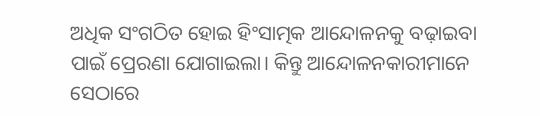ଅଧିକ ସଂଗଠିତ ହୋଇ ହିଂସାତ୍ମକ ଆନ୍ଦୋଳନକୁ ବଢ଼ାଇବା ପାଇଁ ପ୍ରେରଣା ଯୋଗାଇଲା। କିନ୍ତୁ ଆନ୍ଦୋଳନକାରୀମାନେ ସେଠାରେ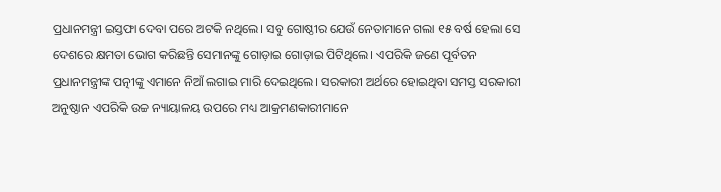ପ୍ରଧାନମନ୍ତ୍ରୀ ଇସ୍ତଫା ଦେବା ପରେ ଅଟକି ନଥିଲେ। ସବୁ ଗୋଷ୍ଠୀର ଯେଉଁ ନେତାମାନେ ଗଲା ୧୫ ବର୍ଷ ହେଲା ସେ ଦେଶରେ କ୍ଷମତା ଭୋଗ କରିଛନ୍ତି ସେମାନଙ୍କୁ ଗୋଡ଼ାଇ ଗୋଡ଼ାଇ ପିଟିଥିଲେ। ଏପରିକି ଜଣେ ପୂର୍ବତନ ପ୍ରଧାନମନ୍ତ୍ରୀଙ୍କ ପତ୍ନୀଙ୍କୁ ଏମାନେ ନିଆଁ ଲଗାଇ ମାରି ଦେଇଥିଲେ। ସରକାରୀ ଅର୍ଥରେ ହୋଇଥିବା ସମସ୍ତ ସରକାରୀ ଅନୁଷ୍ଠାନ ଏପରିକି ଉଚ୍ଚ ନ୍ୟାୟାଳୟ ଉପରେ ମଧ୍ୟ ଆକ୍ରମଣକାରୀମାନେ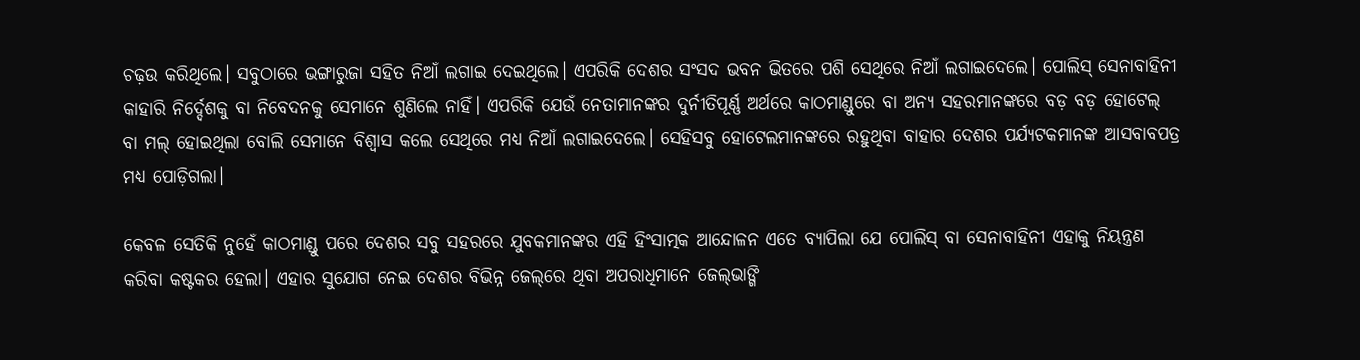ଚଢ଼ଉ କରିଥିଲେ। ସବୁଠାରେ ଭଙ୍ଗାରୁଜା ସହିତ ନିଆଁ ଲଗାଇ ଦେଇଥିଲେ। ଏପରିକି ଦେଶର ସଂସଦ ଭବନ ଭିତରେ ପଶି ସେଥିରେ ନିଆଁ ଲଗାଇଦେଲେ। ପୋଲିସ୍ ସେନାବାହିନୀ କାହାରି ନିର୍ଦ୍ଦେଶକୁ ବା ନିବେଦନକୁ ସେମାନେ ଶୁଣିଲେ ନାହିଁ। ଏପରିକି ଯେଉଁ ନେତାମାନଙ୍କର ଦୁର୍ନୀତିପୂର୍ଣ୍ଣ ଅର୍ଥରେ କାଠମାଣ୍ଡୁରେ ବା ଅନ୍ୟ ସହରମାନଙ୍କରେ ବଡ଼ ବଡ଼ ହୋଟେଲ୍ ବା ମଲ୍ ହୋଇଥିଲା ବୋଲି ସେମାନେ ବିଶ୍ୱାସ କଲେ ସେଥିରେ ମଧ୍ୟ ନିଆଁ ଲଗାଇଦେଲେ। ସେହିସବୁ ହୋଟେଲମାନଙ୍କରେ ରହୁଥିବା ବାହାର ଦେଶର ପର୍ଯ୍ୟଟକମାନଙ୍କ ଆସବାବପତ୍ର ମଧ୍ୟ ପୋଡ଼ିଗଲା।

କେବଳ ସେତିକି ନୁହେଁ କାଠମାଣ୍ଡୁ ପରେ ଦେଶର ସବୁ ସହରରେ ଯୁବକମାନଙ୍କର ଏହି ହିଂସାତ୍ମକ ଆନ୍ଦୋଳନ ଏତେ ବ୍ୟାପିଲା ଯେ ପୋଲିସ୍ ବା ସେନାବାହିନୀ ଏହାକୁ ନିୟନ୍ତ୍ରଣ କରିବା କଷ୍ଟକର ହେଲା। ଏହାର ସୁଯୋଗ ନେଇ ଦେଶର ବିଭିନ୍ନ ଜେଲ୍‌ରେ ଥିବା ଅପରାଧିମାନେ ଜେଲ୍‌ଭାଙ୍ଗି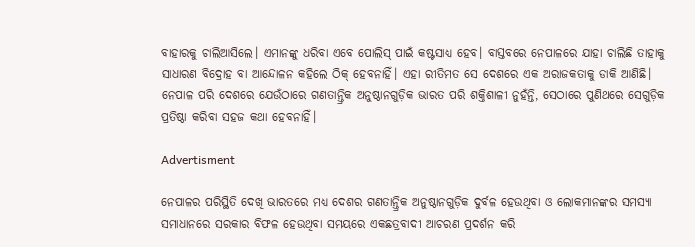ବାହାରକୁ ଚାଲିଆସିଲେ। ଏମାନଙ୍କୁ ଧରିବା ଏବେ ପୋଲିସ୍ ପାଇଁ କଷ୍ଟସାଧ୍ୟ ହେବ। ବାସ୍ତବରେ ନେପାଳରେ ଯାହା ଚାଲିଛି ତାହାକୁ ସାଧାରଣ ବିଦ୍ରୋହ ବା ଆନ୍ଦୋଳନ କହିଲେ ଠିକ୍ ହେବନାହିଁ। ଏହା ରୀତିମତ ସେ ଦେଶରେ ଏକ ଅରାଜକତାକୁ ଡାକି ଆଣିଛି। ନେପାଳ ପରି ଦେଶରେ ଯେଉଁଠାରେ ଗଣତାନ୍ତ୍ରିକ ଅନୁଷ୍ଠାନଗୁଡ଼ିକ ଭାରତ ପରି ଶକ୍ତିଶାଳୀ ନୁହଁନ୍ତି, ସେଠାରେ ପୁଣିଥରେ ସେଗୁଡ଼ିକ ପ୍ରତିଷ୍ଠା କରିବା ସହଜ କଥା ହେବନାହିଁ।

Advertisment

ନେପାଳର ପରିସ୍ଥିତି ଦେଖି ଭାରତରେ ମଧ୍ୟ ଦେଶର ଗଣତାନ୍ତ୍ରିକ ଅନୁଷ୍ଠାନଗୁଡ଼ିକ ଦୁର୍ବଳ ହେଉଥିବା ଓ ଲୋକମାନଙ୍କର ସମସ୍ୟା ସମାଧାନରେ ସରକାର ବିଫଳ ହେଉଥିବା ସମୟରେ ଏକଛତ୍ରବାଦୀ ଆଚରଣ ପ୍ରଦର୍ଶନ କରି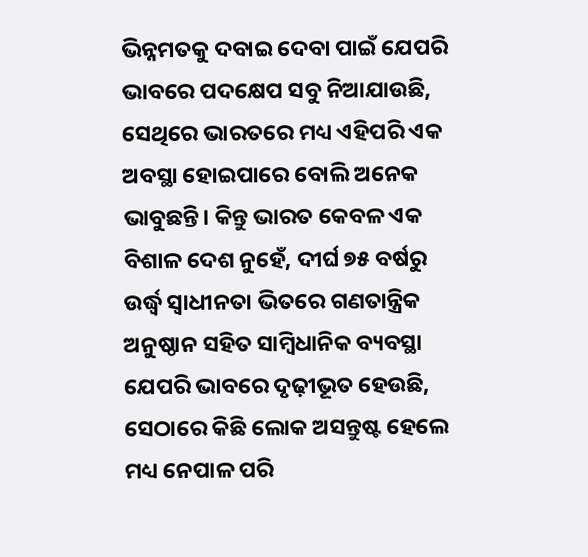ଭିନ୍ନମତକୁ ଦବାଇ ଦେବା ପାଇଁ ଯେପରି ଭାବରେ ପଦକ୍ଷେପ ସବୁ ନିଆଯାଉଛି, ସେଥିରେ ଭାରତରେ ମଧ୍ୟ ଏହିପରି ଏକ ଅବସ୍ଥା ହୋଇପାରେ ବୋଲି ଅନେକ ଭାବୁଛନ୍ତି। କିନ୍ତୁ ଭାରତ କେବଳ ଏକ ବିଶାଳ ଦେଶ ନୁହେଁ, ଦୀର୍ଘ ୭୫ ବର୍ଷରୁ ଉର୍ଦ୍ଧ୍ୱ ସ୍ୱାଧୀନତା ଭିତରେ ଗଣତାନ୍ତ୍ରିକ ଅନୁଷ୍ଠାନ ସହିତ ସାମ୍ବିଧାନିକ ବ୍ୟବସ୍ଥା ଯେପରି ଭାବରେ ଦୃଢ଼ୀଭୂତ ହେଉଛି, ସେଠାରେ କିଛି ଲୋକ ଅସନ୍ତୁଷ୍ଟ ହେଲେ ମଧ୍ୟ ନେପାଳ ପରି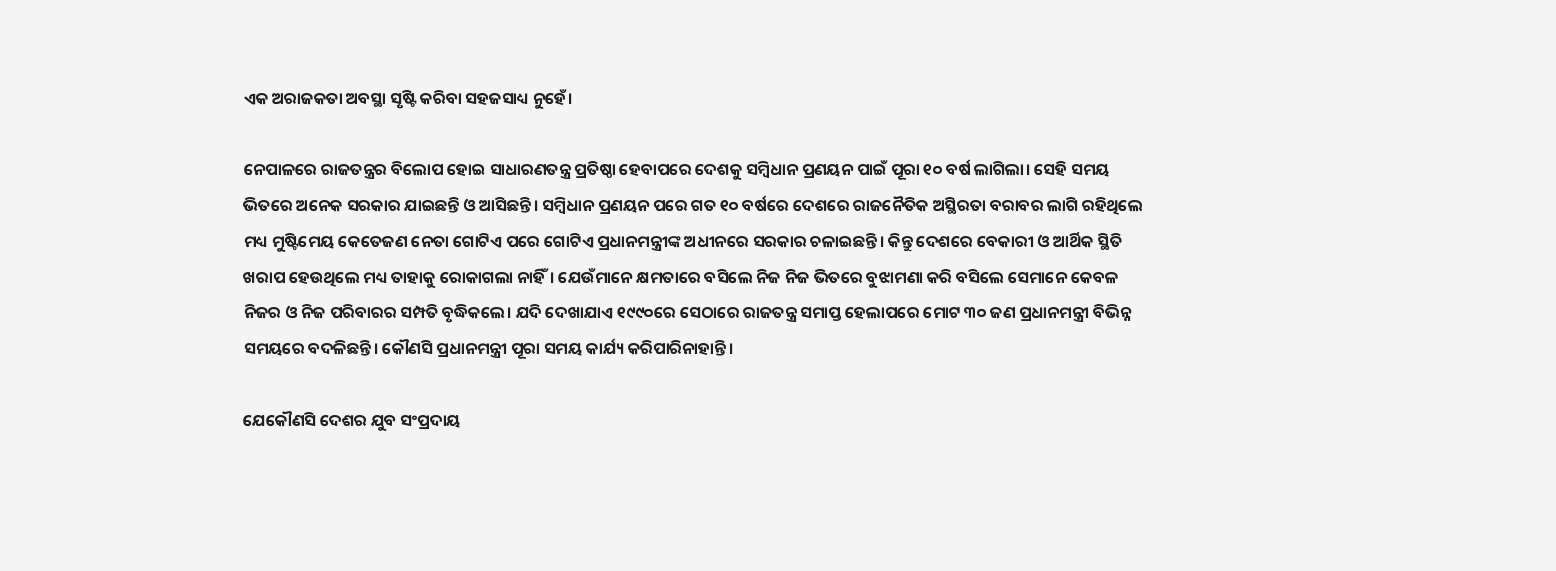ଏକ ଅରାଜକତା ଅବସ୍ଥା ସୃଷ୍ଟି କରିବା ସହଜସାଧ୍ୟ ନୁହେଁ।

ନେପାଳରେ ରାଜତନ୍ତ୍ରର ବିଲୋପ ହୋଇ ସାଧାରଣତନ୍ତ୍ର ପ୍ରତିଷ୍ଠା ହେବାପରେ ଦେଶକୁ ସମ୍ବିଧାନ ପ୍ରଣୟନ ପାଇଁ ପୂରା ୧୦ ବର୍ଷ ଲାଗିଲା। ସେହି ସମୟ ଭିତରେ ଅନେକ ସରକାର ଯାଇଛନ୍ତି ଓ ଆସିଛନ୍ତି। ସମ୍ବିଧାନ ପ୍ରଣୟନ ପରେ ଗତ ୧୦ ବର୍ଷରେ ଦେଶରେ ରାଜନୈତିକ ଅସ୍ଥିରତା ବରାବର ଲାଗି ରହିଥିଲେ ମଧ୍ୟ ମୁଷ୍ଟିମେୟ କେତେଜଣ ନେତା ଗୋଟିଏ ପରେ ଗୋଟିଏ ପ୍ରଧାନମନ୍ତ୍ରୀଙ୍କ ଅଧୀନରେ ସରକାର ଚଳାଇଛନ୍ତି। କିନ୍ତୁ ଦେଶରେ ବେକାରୀ ଓ ଆର୍ଥିକ ସ୍ଥିତି ଖରାପ ହେଉଥିଲେ ମଧ୍ୟ ତାହାକୁ ରୋକାଗଲା ନାହିଁ। ଯେଉଁମାନେ କ୍ଷମତାରେ ବସିଲେ ନିଜ ନିଜ ଭିତରେ ବୁଝାମଣା କରି ବସିଲେ ସେମାନେ କେବଳ ନିଜର ଓ ନିଜ ପରିବାରର ସମ୍ପତି ବୃଦ୍ଧିକଲେ। ଯଦି ଦେଖାଯାଏ ୧୯୯୦ରେ ସେଠାରେ ରାଜତନ୍ତ୍ର ସମାପ୍ତ ହେଲାପରେ ମୋଟ ୩୦ ଜଣ ପ୍ରଧାନମନ୍ତ୍ରୀ ବିଭିନ୍ନ ସମୟରେ ବଦଳିଛନ୍ତି। କୌଣସି ପ୍ରଧାନମନ୍ତ୍ରୀ ପୂରା ସମୟ କାର୍ଯ୍ୟ କରିପାରିନାହାନ୍ତି।

ଯେକୌଣସି ଦେଶର ଯୁବ ସଂପ୍ରଦାୟ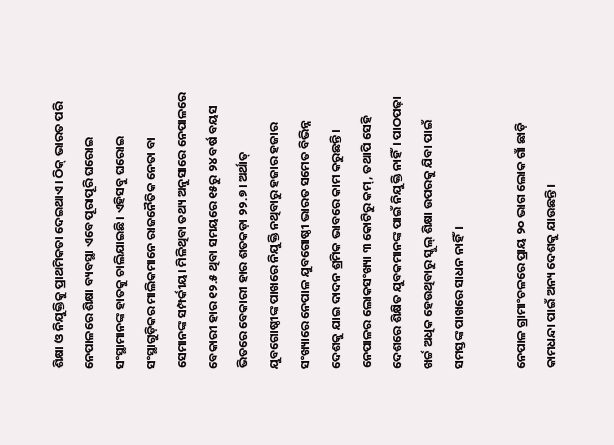ଶିକ୍ଷା ଓ ନିଯୁକ୍ତିକୁ ପ୍ରାଥମିକତା ଦେଇଥାଏ। ଠିକ୍ ଭାରତ ପରି ନେପାଳରେ ଶିକ୍ଷା ବ୍ୟବସ୍ଥା ଏବେ ପୂରାପୂରି ଘରୋଇ ସଂସ୍ଥାମାନଙ୍କ ହାତକୁ ଚାଲିଯାଇଛି। ଏହିସବୁ ଘରୋଇ ସଂସ୍ଥାଗୁଡ଼ିକର ମାଲିକମାନେ ରାଜନୈତିକ ନେତା ବା ସେମାନଙ୍କ ସମ୍ପର୍କୀୟ। ମିଳିଥିବା ତଥ୍ୟ ଅନୁସାରେ ନେପାଳରେ ବେକାରୀ ହାର ୧୨.୫ ଥିବା ସମୟରେ ୧୫ରୁ ୨୪ ବର୍ଷ ବୟସ ଭିତରେ ବେକାରୀ ହାର ଶତକଡ଼ା ୨୨.୭। ଅର୍ଥାତ୍ ଯୁବଗୋଷ୍ଠୀଙ୍କ ପାଖରେ ନିଯୁକ୍ତି ନଥିବାରୁ ହଜାର ହଜାର ସଂଖ୍ୟାରେ ନେପାଳ ଯୁବଗୋଷ୍ଠୀ ଭାରତ ସମେତ ବିଭିନ୍ନ ଦେଶକୁ ଯାଇ ଦାଦନ ଶ୍ରମିକ ଭାବରେ କାମ କରୁଛନ୍ତି। ନେପାଳର ଲୋକସଂଖ୍ୟା ୩ କୋଟିରୁ କମ୍‌, ତଥାପି ସେହି ଦେଶରେ ଶିକ୍ଷିତ ଯୁବକମାନଙ୍କ ପାଇଁ ନିଯୁକ୍ତି ନାହିଁ। ପାଠପଢ଼ା ଖର୍ଚ୍ଚ ଅଧିକ ହେଉଥିବାରୁ ସ୍କୁଲ୍‌ ଶିକ୍ଷା ଉପରକୁ ଯିବା ପାଇଁ ସମସ୍ତଙ୍କ ପାଖରେ ସାଧନ ନାହିଁ।

ନେପାଳ ଗ୍ରାମାଂଚଳରେ ପ୍ରାୟ ୨୦ ଭାଗ ଲୋକ ଗାଁ ଛାଡ଼ି କାମଧନ୍ଦା ପାଇଁ ଅନ୍ୟ ଦେଶକୁ ଯାଉଛନ୍ତି।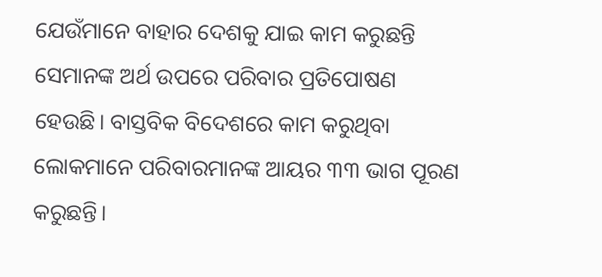ଯେଉଁମାନେ ବାହାର ଦେଶକୁ ଯାଇ କାମ କରୁଛନ୍ତି ସେମାନଙ୍କ ଅର୍ଥ ଉପରେ ପରିବାର ପ୍ରତିପୋଷଣ ହେଉଛି। ବାସ୍ତବିକ ବିଦେଶରେ କାମ କରୁଥିବା ଲୋକମାନେ ପରିବାରମାନଙ୍କ ଆୟର ୩୩ ଭାଗ ପୂରଣ କରୁଛନ୍ତି।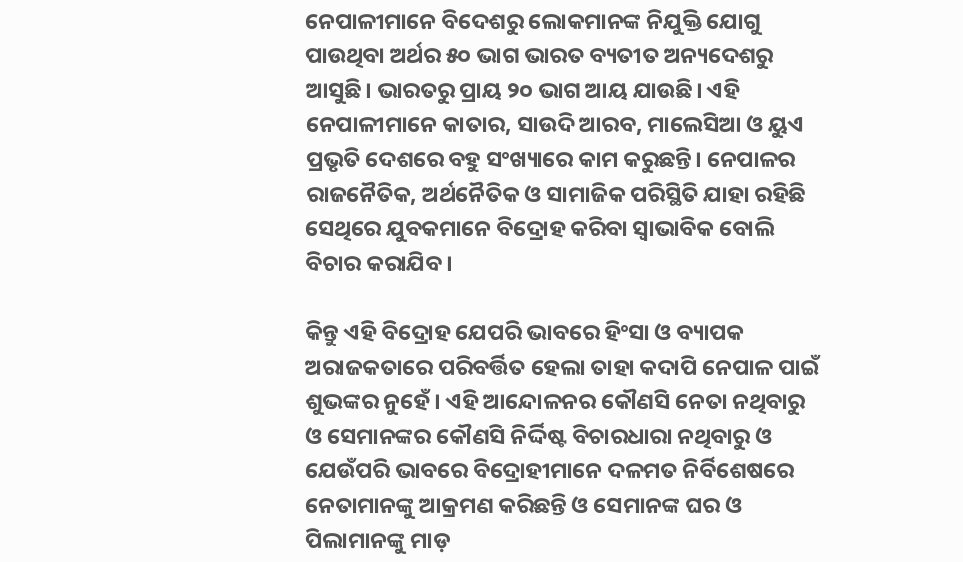ନେପାଳୀମାନେ ବିଦେଶରୁ ଲୋକମାନଙ୍କ ନିଯୁକ୍ତି ଯୋଗୁ ପାଉଥିବା ଅର୍ଥର ୫୦ ଭାଗ ଭାରତ ବ୍ୟତୀତ ଅନ୍ୟଦେଶରୁ ଆସୁଛି। ଭାରତରୁ ପ୍ରାୟ ୨୦ ଭାଗ ଆୟ ଯାଉଛି। ଏହି ନେପାଳୀମାନେ କାତାର, ସାଉଦି ଆରବ, ମାଲେସିଆ ଓ ୟୁଏ ପ୍ରଭୃତି ଦେଶରେ ବହୁ ସଂଖ୍ୟାରେ କାମ କରୁଛନ୍ତି। ନେପାଳର ରାଜନୈତିକ, ଅର୍ଥନୈତିକ ଓ ସାମାଜିକ ପରିସ୍ଥିତି ଯାହା ରହିଛି ସେଥିରେ ଯୁବକମାନେ ବିଦ୍ରୋହ କରିବା ସ୍ୱାଭାବିକ ବୋଲି ବିଚାର କରାଯିବ।

କିନ୍ତୁ ଏହି ବିଦ୍ରୋହ ଯେପରି ଭାବରେ ହିଂସା ଓ ବ୍ୟାପକ ଅରାଜକତାରେ ପରିବର୍ତ୍ତିତ ହେଲା ତାହା କଦାପି ନେପାଳ ପାଇଁ ଶୁଭଙ୍କର ନୁହେଁ। ଏହି ଆନ୍ଦୋଳନର କୌଣସି ନେତା ନଥିବାରୁ ଓ ସେମାନଙ୍କର କୌଣସି ନିର୍ଦ୍ଦିଷ୍ଟ ବିଚାରଧାରା ନଥିବାରୁ ଓ ଯେଉଁପରି ଭାବରେ ବିଦ୍ରୋହୀମାନେ ଦଳମତ ନିର୍ବିଶେଷରେ ନେତାମାନଙ୍କୁ ଆକ୍ରମଣ କରିଛନ୍ତି ଓ ସେମାନଙ୍କ ଘର ଓ ପିଲାମାନଙ୍କୁ ମାଡ଼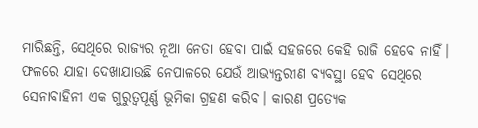ମାରିଛନ୍ତି, ସେଥିରେ ରାଜ୍ୟର ନୂଆ ନେତା ହେବା ପାଇଁ ସହଜରେ କେହି ରାଜି ହେବେ ନାହିଁ। ଫଳରେ ଯାହା ଦେଖାଯାଉଛି ନେପାଳରେ ଯେଉଁ ଆଭ୍ୟନ୍ତରୀଣ ବ୍ୟବସ୍ଥା ହେବ ସେଥିରେ ସେନାବାହିନୀ ଏକ ଗୁରୁତ୍ୱପୂର୍ଣ୍ଣ ଭୂମିକା ଗ୍ରହଣ କରିବ। କାରଣ ପ୍ରତ୍ୟେକ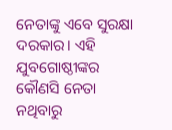ନେତାଙ୍କୁ ଏବେ ସୁରକ୍ଷା ଦରକାର। ଏହି ଯୁବଗୋଷ୍ଠୀଙ୍କର କୌଣସି ନେତା ନଥିବାରୁ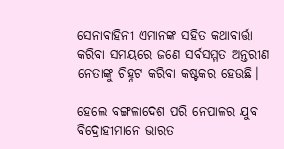ସେନାବାହିନୀ ଏମାନଙ୍କ ସହିତ କଥାବାର୍ତ୍ତା କରିବା ସମୟରେ ଜଣେ ସର୍ବସମ୍ମତ ଅନ୍ତରୀଣ ନେତାଙ୍କୁ ଚିହ୍ନଟ କରିବା କଷ୍ଟକର ହେଉଛି।

ହେଲେ ବଙ୍ଗଳାଦେଶ ପରି ନେପାଳର ଯୁବ ବିଦ୍ରୋହୀମାନେ ଭାରତ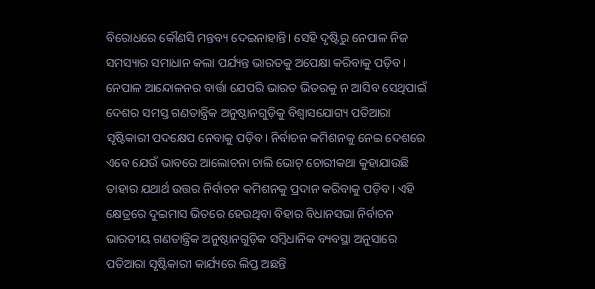ବିରୋଧରେ କୌଣସି ମନ୍ତବ୍ୟ ଦେଇନାହାନ୍ତି। ସେହି ଦୃଷ୍ଟିରୁ ନେପାଳ ନିଜ ସମସ୍ୟାର ସମାଧାନ କଲା ପର୍ଯ୍ୟନ୍ତ ଭାରତକୁ ଅପେକ୍ଷା କରିବାକୁ ପଡ଼ିବ। ନେପାଳ ଆନ୍ଦୋଳନର ବାର୍ତ୍ତା ଯେପରି ଭାରତ ଭିତରକୁ ନ ଆସିବ ସେଥିପାଇଁ ଦେଶର ସମସ୍ତ ଗଣତାନ୍ତ୍ରିକ ଅନୁଷ୍ଠାନଗୁଡ଼ିକୁ ବିଶ୍ୱାସଯୋଗ୍ୟ ପତିଆରା ସୃଷ୍ଟିକାରୀ ପଦକ୍ଷେପ ନେବାକୁ ପଡ଼ିବ। ନିର୍ବାଚନ କମିଶନକୁ ନେଇ ଦେଶରେ ଏବେ ଯେଉଁ ଭାବରେ ଆଲୋଚନା ଚାଲି ଭୋଟ୍ ଚୋରୀକଥା କୁହାଯାଉଛି ତାହାର ଯଥାର୍ଥ ଉତ୍ତର ନିର୍ବାଚନ କମିଶନକୁ ପ୍ରଦାନ କରିବାକୁ ପଡ଼ିବ। ଏହି କ୍ଷେତ୍ରରେ ଦୁଇମାସ ଭିତରେ ହେଉଥିବା ବିହାର ବିଧାନସଭା ନିର୍ବାଚନ ଭାରତୀୟ ଗଣତାନ୍ତ୍ରିକ ଅନୁଷ୍ଠାନଗୁଡ଼ିକ ସମ୍ବିଧାନିକ ବ୍ୟବସ୍ଥା ଅନୁସାରେ ପତିଆରା ସୃଷ୍ଟିକାରୀ କାର୍ଯ୍ୟରେ ଲିପ୍ତ ଅଛନ୍ତି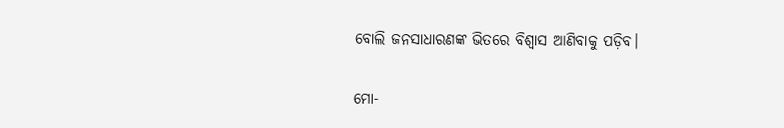ବୋଲି ଜନସାଧାରଣଙ୍କ ଭିତରେ ବିଶ୍ୱାସ ଆଣିବାକୁ ପଡ଼ିବ।

ମୋ-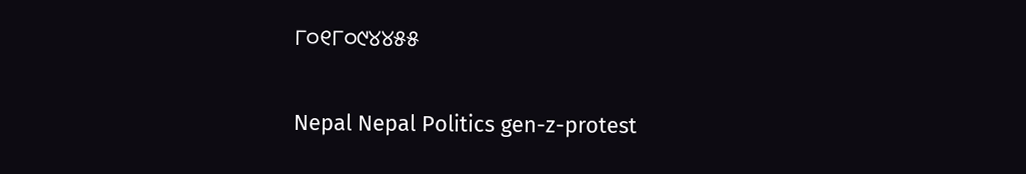୮୦୧୮୦୯୪୪୫୫

Nepal Nepal Politics gen-z-protest